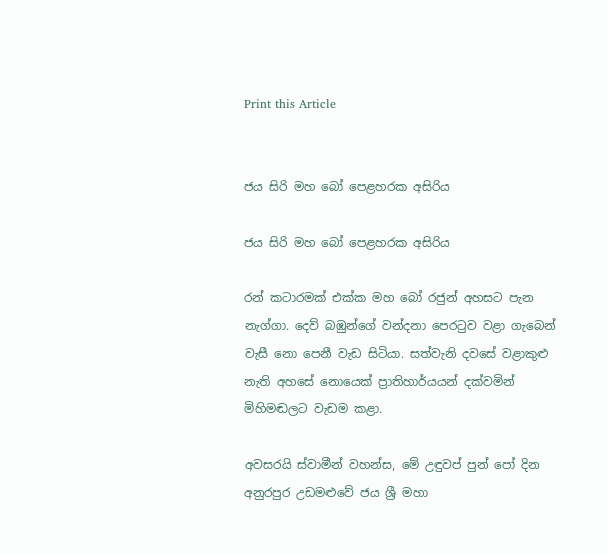Print this Article


ජය සිරි මහ බෝ පෙළහරක අසිරිය

ජය සිරි මහ බෝ පෙළහරක අසිරිය

රන් කටාරමක් එක්ක මහ බෝ රජුන් අහසට පැන නැග්ගා. දෙව් බඹුන්ගේ වන්දනා පෙරටුව වළා ගැබෙන් වැසී නො පෙනී වැඩ සිටියා. සත්වැනි දවසේ වළාකුළු නැති අහසේ නොයෙක් ප්‍රාතිහාර්යයන් දක්වමින් මිහිමඬලට වැඩම කළා.

අවසරයි ස්වාමීන් වහන්ස, මේ උඳුවප් පුන් පෝ දින අනුරපුර උඩමළුවේ ජය ශ්‍රී මහා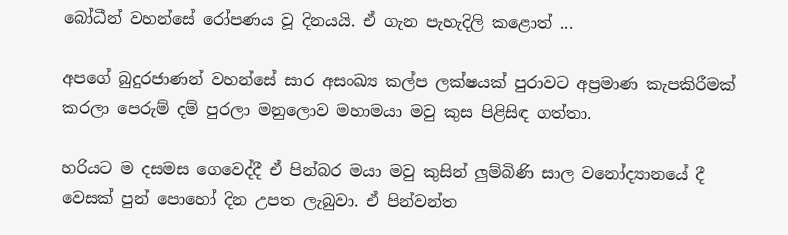බෝධීන් වහන්සේ රෝපණය වූ දිනයයි. ඒ ගැන පැහැදිලි කළොත් ...

අපගේ බුදුරජාණන් වහන්සේ සාර අසංඛ්‍ය කල්ප ලක්ෂයක් පුරාවට අප්‍රමාණ කැපකිරීමක් කරලා පෙරුම් දම් පුරලා මනුලොව මහාමයා මවු කුස පිළිසිඳ ගත්තා.

හරියට ම දසමස ගෙවෙද්දී ඒ පින්බර මයා මවු කුසින් ලුම්බිණි සාල වනෝද්‍යානයේ දී වෙසක් පුන් පොහෝ දින උපත ලැබුවා. ඒ පින්වන්ත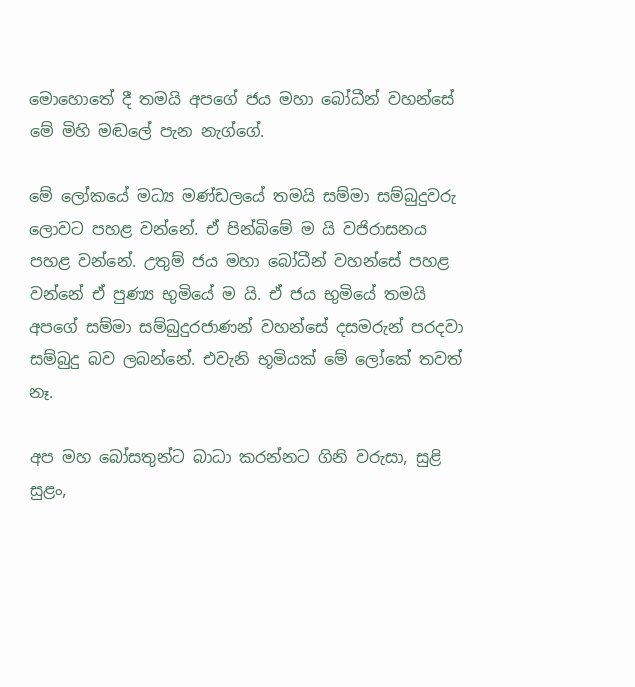මොහොතේ දී තමයි අපගේ ජය මහා බෝධීන් වහන්සේ මේ මිහි මඬලේ පැන නැග්ගේ.

මේ ලෝකයේ මධ්‍ය මණ්ඩලයේ තමයි සම්මා සම්බුදුවරු ලොවට පහළ වන්නේ. ඒ පින්බිමේ ම යි වජිරාසනය පහළ වන්නේ. උතුම් ජය මහා බෝධීන් වහන්සේ පහළ වන්නේ ඒ පුණ්‍ය භුමියේ ම යි. ඒ ජය භුමියේ තමයි අපගේ සම්මා සම්බුදුරජාණන් වහන්සේ දසමරුන් පරදවා සම්බුදු බව ලබන්නේ. එවැනි භූමියක් මේ ලෝකේ තවත් නෑ.

අප මහ බෝසතුන්ට බාධා කරන්නට ගිනි වරුසා, සුළි සුළං,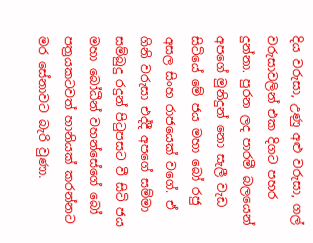දිය වරුසා, උණු අළු වරුසා, ගල් වරුසාවලින් එක දිගට පහර දුන්නා. පුරන ලද පාරමී බලයෙන් අපගේ මුනිදුන් නො සැලී වැඩ සිටියේ මේ ජය මහා බෝ රජු අසල සිංහ රාජයෙක් වගේ. ඒ ගිනි වරුසා එද්දී අපගේ සම්මා සම්බුදු රදුන් පිටුපසට වී සිටි ජය මහා බෝධීන් වහන්සේගේ බෝ පත්‍රයකටවත් හානියක් කරන්නට මර සේනාවට බැරි වුණා.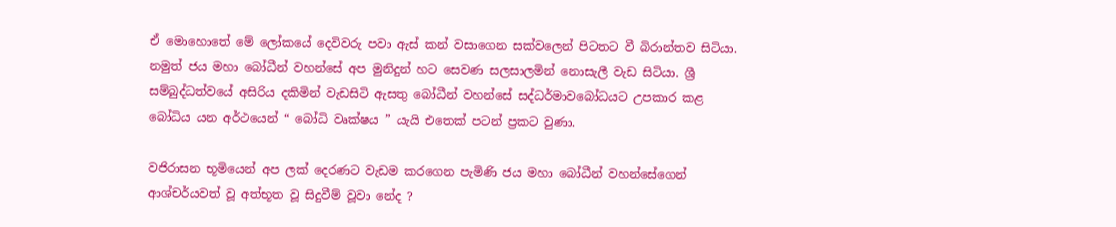ඒ මොහොතේ මේ ලෝකයේ දෙවිවරු පවා ඇස් කන් වසාගෙන සක්වලෙන් පිටතට වී බිරාන්තව සිටියා. නමුත් ජය මහා බෝධීන් වහන්සේ අප මුනිදුන් හට සෙවණ සලසාලමින් නොසැලී වැඩ සිටියා. ශ්‍රී සම්බුද්ධත්වයේ අසිරිය දකිමින් වැඩසිටි ඇසතු බෝධීන් වහන්සේ සද්ධර්මාවබෝධයට උපකාර කළ බෝධිය යන අර්ථයෙන් “ බෝධි වෘක්ෂය ” යැයි එතෙක් පටන් ප්‍රකට වුණා.

වජිරාසන භූමියෙන් අප ලක් දෙරණට වැඩම කරගෙන පැමිණි ජය මහා බෝධීන් වහන්සේගෙන් ආශ්චර්යවත් වූ අත්භූත වූ සිදුවීම් වූවා නේද ?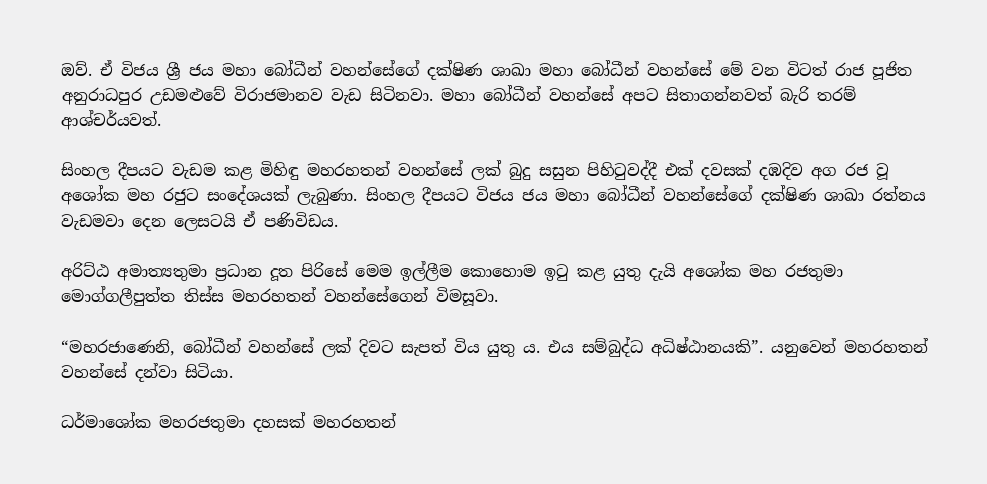ඔව්. ඒ විජය ශ්‍රී ජය මහා බෝධීන් වහන්සේගේ දක්ෂිණ ශාඛා මහා බෝධීන් වහන්සේ මේ වන විටත් රාජ පූජිත අනුරාධපුර උඩමළුවේ විරාජමානව වැඩ සිටිනවා. මහා බෝධීන් වහන්සේ අපට සිතාගන්නවත් බැරි තරම් ආශ්චර්යවත්.

සිංහල දීපයට වැඩම කළ මිහිඳු මහරහතන් වහන්සේ ලක් බුදු සසුන පිහිටුවද්දී එක් දවසක් දඹදිව අග රජ වූ අශෝක මහ රජුට සංදේශයක් ලැබුණා. සිංහල දීපයට විජය ජය මහා බෝධීන් වහන්සේගේ දක්ෂිණ ශාඛා රත්නය වැඩමවා දෙන ලෙසටයි ඒ පණිවිඩය.

අරිට්ඨ අමාත්‍යතුමා ප්‍රධාන දූත පිරිසේ මෙම ඉල්ලීම කොහොම ඉටු කළ යුතු දැයි අශෝක මහ රජතුමා මොග්ගලීපුත්ත තිස්ස මහරහතන් වහන්සේගෙන් විමසූවා.

“මහරජාණෙනි, බෝධීන් වහන්සේ ලක් දිවට සැපත් විය යුතු ය. එය සම්බුද්ධ අධිෂ්ඨානයකි”. යනුවෙන් මහරහතන් වහන්සේ දන්වා සිටියා.

ධර්මාශෝක මහරජතුමා දහසක් මහරහතන්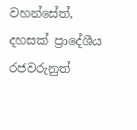වහන්සේත්, දහසක් ප්‍රාදේශීය රජවරුනුත්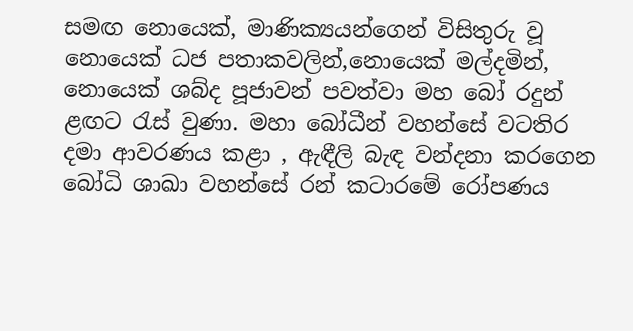සමඟ නොයෙක්, මාණික්‍යයන්ගෙන් විසිතුරු වූ නොයෙක් ධජ පතාකවලින්,නොයෙක් මල්දමින්, නොයෙක් ශබ්ද පූජාවන් පවත්වා මහ බෝ රදුන් ළඟට රැස් වුණා. මහා බෝධීන් වහන්සේ වටතිර දමා ආවරණය කළා , ඇඳීලි බැඳ වන්දනා කරගෙන බෝධි ශාඛා වහන්සේ රන් කටාරමේ රෝපණය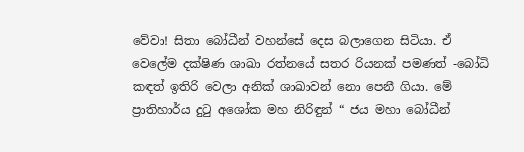වේවා! සිතා බෝධීන් වහන්සේ දෙස බලාගෙන සිටියා. ඒ වෙලේම දක්ෂිණ ශාඛා රත්නයේ සතර රියනක් පමණත් -බෝධි කඳත් ඉතිරි වෙලා අනික් ශාඛාවන් නො පෙනී ගියා. මේ ප්‍රාතිහාර්ය දුටු අශෝක මහ නිරිඳුන් “ ජය මහා බෝධීන්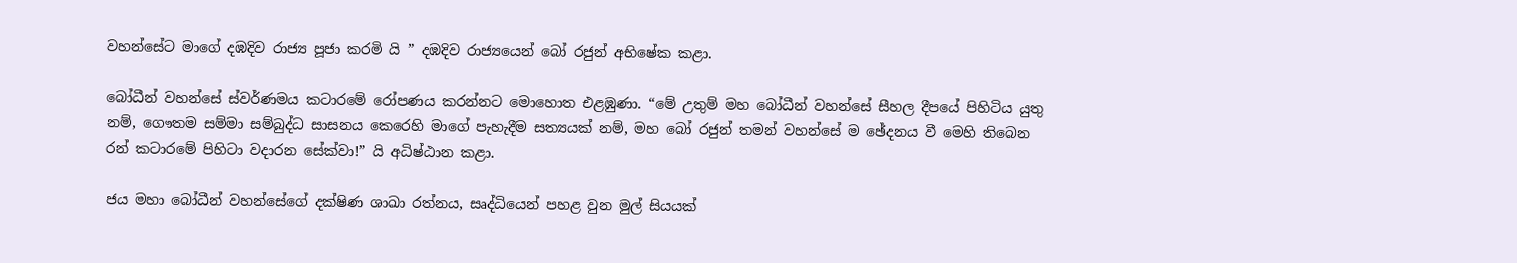වහන්සේට මාගේ දඹදිව රාජ්‍ය පූජා කරමි යි ” දඹදිව රාජ්‍යයෙන් බෝ රජුන් අභිෂේක කළා.

බෝධීන් වහන්සේ ස්වර්ණමය කටාරමේ රෝපණය කරන්නට මොහොත එළඹුණා. “මේ උතුම් මහ බෝධීන් වහන්සේ සීහල දීපයේ පිහිටිය යුතු නම්, ගෞතම සම්මා සම්බුද්ධ සාසනය කෙරෙහි මාගේ පැහැදීම සත්‍යයක් නම්, මහ බෝ රජුන් තමන් වහන්සේ ම ඡේදනය වී මෙහි තිබෙන රන් කටාරමේ පිහිටා වදාරන සේක්වා!” යි අධිෂ්ඨාන කළා.

ජය මහා බෝධීන් වහන්සේගේ දක්ෂිණ ශාඛා රත්නය, සෘද්ධියෙන් පහළ වුන මුල් සියයක්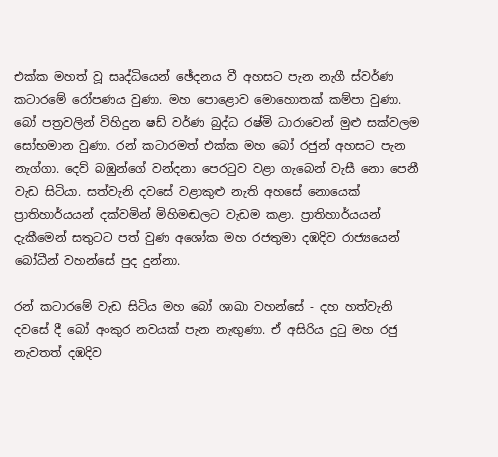එක්ක මහත් වූ සෘද්ධියෙන් ඡේදනය වී අහසට පැන නැගී ස්වර්ණ කටාරමේ රෝපණය වුණා. මහ පොළොව මොහොතක් කම්පා වුණා. බෝ පත්‍රවලින් විහිදුන ෂඩ් වර්ණ බුද්ධ රෂ්මි ධාරාවෙන් මුළු සක්වලම සෝභමාන වුණා. රන් කටාරමත් එක්ක මහ බෝ රජුන් අහසට පැන නැග්ගා. දෙව් බඹුන්ගේ වන්දනා පෙරටුව වළා ගැබෙන් වැසී නො පෙනී වැඩ සිටියා. සත්වැනි දවසේ වළාකුළු නැති අහසේ නොයෙක් ප්‍රාතිහාර්යයන් දක්වමින් මිහිමඬලට වැඩම කළා. ප්‍රාතිහාර්යයන් දැකීමෙන් සතුටට පත් වුණ අශෝක මහ රජතුමා දඹදිව රාජ්‍යයෙන් බෝධීන් වහන්සේ පුද දුන්නා.

රන් කටාරමේ වැඩ සිටිය මහ බෝ ශාඛා වහන්සේ - දහ හත්වැනි දවසේ දී බෝ අංකුර නවයක් පැන නැඟුණා. ඒ අසිරිය දුටු මහ රජු නැවතත් දඹදිව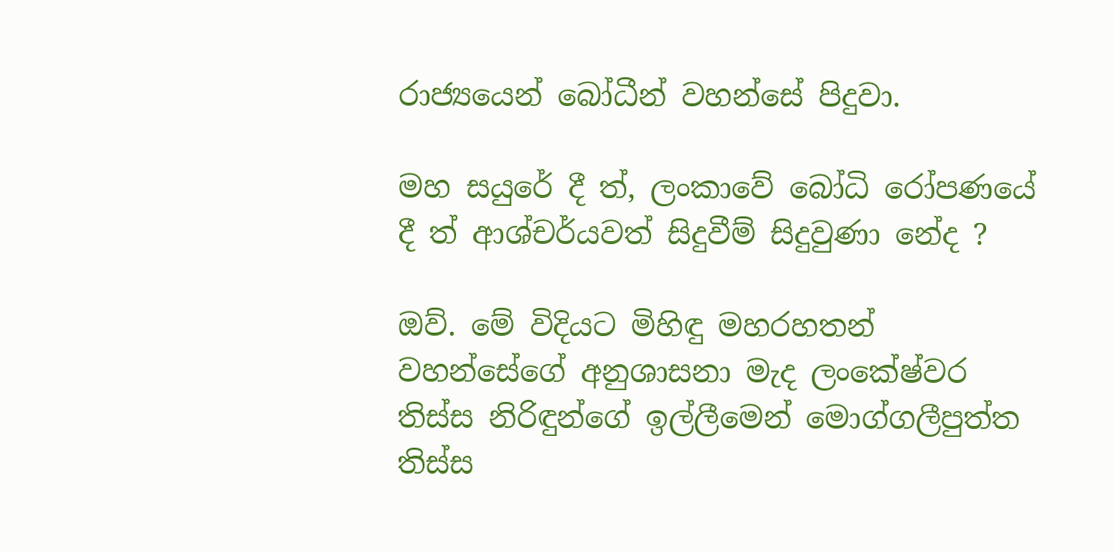රාජ්‍යයෙන් බෝධීන් වහන්සේ පිදුවා.

මහ සයුරේ දී ත්, ලංකාවේ බෝධි රෝපණයේ දී ත් ආශ්චර්යවත් සිදුවීම් සිදුවුණා නේද ?

ඔව්. මේ විදියට මිහිඳු මහරහතන් වහන්සේගේ අනුශාසනා මැද ලංකේෂ්වර තිස්ස නිරිඳුන්ගේ ඉල්ලීමෙන් මොග්ගලීපුත්ත තිස්ස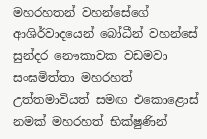මහරහතන් වහන්සේගේ ආශිර්වාදයෙන් බෝධීන් වහන්සේ සුන්දර නෞකාවක වඩමවා සංඝමිත්තා මහරහත් උත්තමාවියත් සමඟ එකොළොස් නමක් මහරහත් භික්ෂුණින්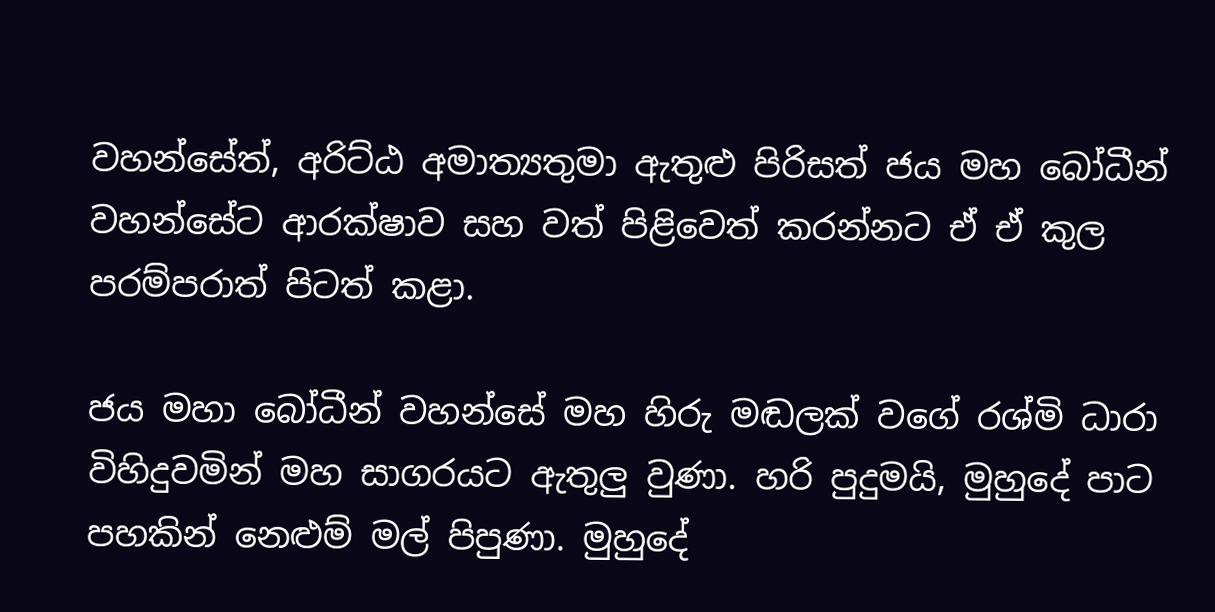වහන්සේත්, අරිට්ඨ අමාත්‍යතුමා ඇතුළු පිරිසත් ජය මහ බෝධීන් වහන්සේට ආරක්ෂාව සහ වත් පිළිවෙත් කරන්නට ඒ ඒ කුල පරම්පරාත් පිටත් කළා.

ජය මහා බෝධීන් වහන්සේ මහ හිරු මඬලක් වගේ රශ්මි ධාරා විහිදුවමින් මහ සාගරයට ඇතුලු වුණා. හරි පුදුමයි, මුහුදේ පාට පහකින් නෙළුම් මල් පිපුණා. මුහුදේ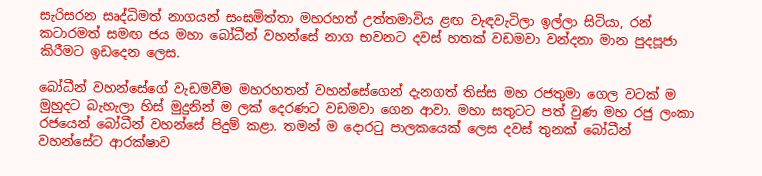සැරිසරන සෘද්ධිමත් නාගයන් සංඝමිත්තා මහරහත් උත්තමාවිය ළඟ වැඳවැටිලා ඉල්ලා සිටියා, රන් කටාරමත් සමඟ ජය මහා බෝධීන් වහන්සේ නාග භවනට දවස් හතක් වඩමවා වන්දනා මාන පුදපූජා කිරීමට ඉඩදෙන ලෙස.

බෝධීන් වහන්සේගේ වැඩමවීම මහරහතන් වහන්සේගෙන් දැනගත් තිස්ස මහ රජතුමා ගෙල වටක් ම මුහුදට බැහැලා හිස් මුදුනින් ම ලක් දෙරණට වඩමවා ගෙන ආවා. මහා සතුටට පත් වුණ මහ රජු ලංකා රජයෙන් ‌බෝධීන් වහන්සේ පිදුම් කළා. තමන් ම දොරටු පාලකයෙක් ලෙස දවස් තුනක් බෝධීන් වහන්සේට ආරක්ෂාව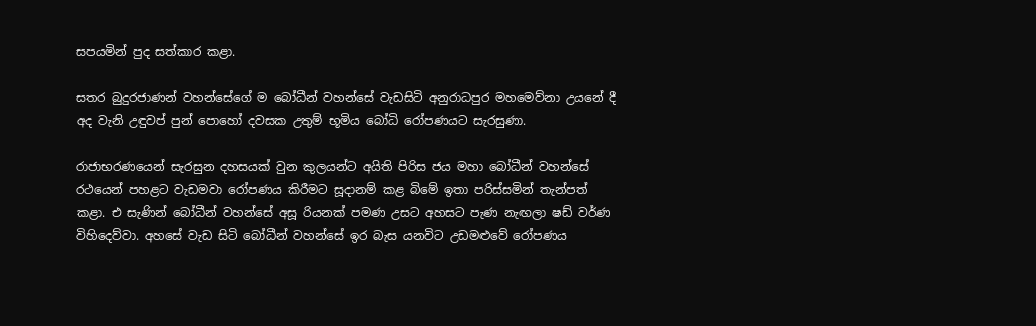සපයමින් පුද සත්කාර කළා.

සතර බුදුරජාණන් වහන්සේගේ ම බෝධීන් වහන්සේ වැඩසිටි අනුරාධපුර මහමෙව්නා උයනේ දී අද වැනි උඳුවප් පුන් පොහෝ දවසක උතුම් භූමිය බෝධි රෝපණයට සැරසුණා.

රාජාභරණයෙන් සැරසුන දහසයක් වුන කුලයන්ට අයිති පිරිස ජය මහා බෝධීන් වහන්සේ රථයෙන් පහළට වැඩමවා රෝපණය කිරීමට සූදානම් කළ බිමේ ඉතා පරිස්සමින් තැන්පත් කළා. එ සැණින් බෝධීන් වහන්සේ අසූ රියනක් පමණ උසට අහසට පැණ නැඟලා ෂඩ් වර්ණ විහිදෙව්වා. අහසේ වැඩ සිටි බෝධීන් වහන්සේ ඉර බැස යනවිට උඩමළුවේ රෝපණය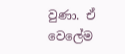වුණා. ඒ වෙලේම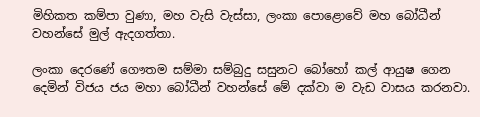මිහිකත කම්පා වුණා, මහ වැසි වැස්සා, ලංකා පොළොවේ මහ බෝධීන් වහන්සේ මුල් ඇදගත්තා.

ලංකා දෙර‌ණේ ගෞතම සම්මා සම්බුදු සසුනට බෝහෝ කල් ආයුෂ ගෙන දෙමින් විජය ජය මහා බෝධීන් වහන්සේ මේ දක්වා ම වැඩ වාසය කරනවා.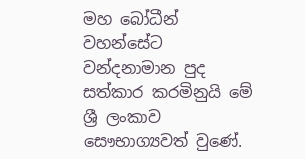මහ බෝධීන් වහන්සේට වන්දනාමාන පුද සත්කාර කරමිනුයි මේ ශ්‍රී ලංකාව සෞභාග්‍යවත් වුණේ.